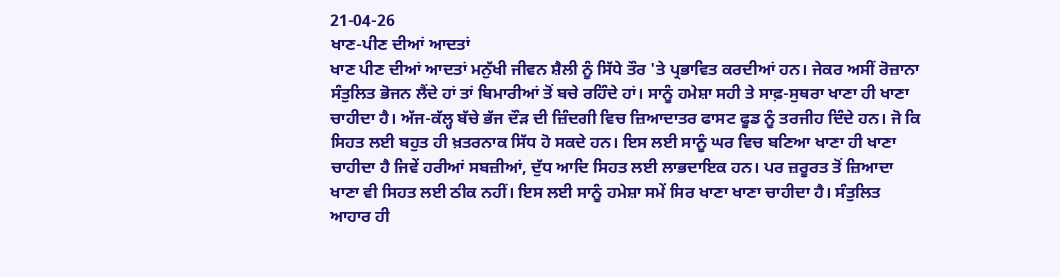21-04-26
ਖਾਣ-ਪੀਣ ਦੀਆਂ ਆਦਤਾਂ
ਖਾਣ ਪੀਣ ਦੀਆਂ ਆਦਤਾਂ ਮਨੁੱਖੀ ਜੀਵਨ ਸ਼ੈਲੀ ਨੂੰ ਸਿੱਧੇ ਤੌਰ 'ਤੇ ਪ੍ਰਭਾਵਿਤ ਕਰਦੀਆਂ ਹਨ। ਜੇਕਰ ਅਸੀਂ ਰੋਜ਼ਾਨਾ ਸੰਤੁਲਿਤ ਭੋਜਨ ਲੈਂਦੇ ਹਾਂ ਤਾਂ ਬਿਮਾਰੀਆਂ ਤੋਂ ਬਚੇ ਰਹਿੰਦੇ ਹਾਂ। ਸਾਨੂੰ ਹਮੇਸ਼ਾ ਸਹੀ ਤੇ ਸਾਫ਼-ਸੁਥਰਾ ਖਾਣਾ ਹੀ ਖਾਣਾ ਚਾਹੀਦਾ ਹੈ। ਅੱਜ-ਕੱਲ੍ਹ ਬੱਚੇ ਭੱਜ ਦੌੜ ਦੀ ਜ਼ਿੰਦਗੀ ਵਿਚ ਜ਼ਿਆਦਾਤਰ ਫਾਸਟ ਫੂਡ ਨੂੰ ਤਰਜੀਹ ਦਿੰਦੇ ਹਨ। ਜੋ ਕਿ ਸਿਹਤ ਲਈ ਬਹੁਤ ਹੀ ਖ਼ਤਰਨਾਕ ਸਿੱਧ ਹੋ ਸਕਦੇ ਹਨ। ਇਸ ਲਈ ਸਾਨੂੰ ਘਰ ਵਿਚ ਬਣਿਆ ਖਾਣਾ ਹੀ ਖਾਣਾ ਚਾਹੀਦਾ ਹੈ ਜਿਵੇਂ ਹਰੀਆਂ ਸਬਜ਼ੀਆਂ, ਦੁੱਧ ਆਦਿ ਸਿਹਤ ਲਈ ਲਾਭਦਾਇਕ ਹਨ। ਪਰ ਜ਼ਰੂਰਤ ਤੋਂ ਜ਼ਿਆਦਾ ਖਾਣਾ ਵੀ ਸਿਹਤ ਲਈ ਠੀਕ ਨਹੀਂ। ਇਸ ਲਈ ਸਾਨੂੰ ਹਮੇਸ਼ਾ ਸਮੇਂ ਸਿਰ ਖਾਣਾ ਖਾਣਾ ਚਾਹੀਦਾ ਹੈ। ਸੰਤੁਲਿਤ ਆਹਾਰ ਹੀ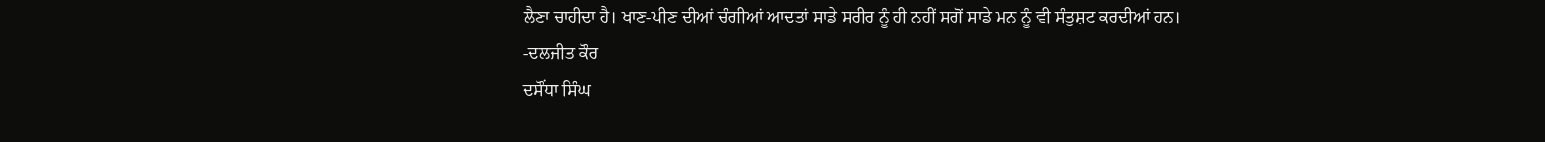ਲੈਣਾ ਚਾਹੀਦਾ ਹੈ। ਖਾਣ-ਪੀਣ ਦੀਆਂ ਚੰਗੀਆਂ ਆਦਤਾਂ ਸਾਡੇ ਸਰੀਰ ਨੂੰ ਹੀ ਨਹੀਂ ਸਗੋਂ ਸਾਡੇ ਮਨ ਨੂੰ ਵੀ ਸੰਤੁਸ਼ਟ ਕਰਦੀਆਂ ਹਨ।
-ਦਲਜੀਤ ਕੌਰ
ਦਸੌਂਧਾ ਸਿੰਘ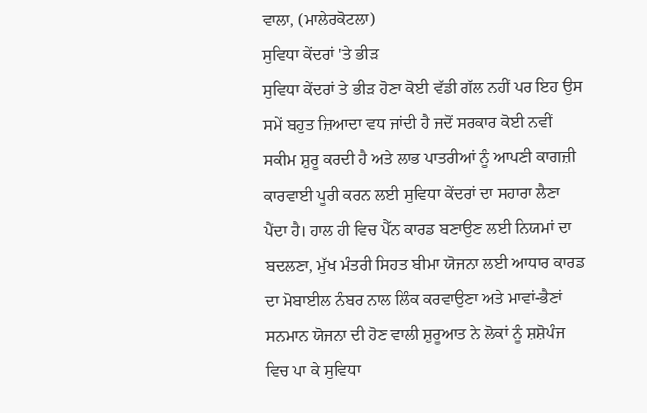ਵਾਲਾ, (ਮਾਲੇਰਕੋਟਲਾ)
ਸੁਵਿਧਾ ਕੇਂਦਰਾਂ 'ਤੇ ਭੀੜ
ਸੁਵਿਧਾ ਕੇਂਦਰਾਂ ਤੇ ਭੀੜ ਹੋਣਾ ਕੋਈ ਵੱਡੀ ਗੱਲ ਨਹੀਂ ਪਰ ਇਹ ਉਸ ਸਮੇਂ ਬਹੁਤ ਜ਼ਿਆਦਾ ਵਧ ਜਾਂਦੀ ਹੈ ਜਦੋਂ ਸਰਕਾਰ ਕੋਈ ਨਵੀਂ ਸਕੀਮ ਸ਼ੁਰੂ ਕਰਦੀ ਹੈ ਅਤੇ ਲਾਭ ਪਾਤਰੀਆਂ ਨੂੰ ਆਪਣੀ ਕਾਗਜ਼ੀ ਕਾਰਵਾਈ ਪੂਰੀ ਕਰਨ ਲਈ ਸੁਵਿਧਾ ਕੇਂਦਰਾਂ ਦਾ ਸਹਾਰਾ ਲੈਣਾ ਪੈਂਦਾ ਹੈ। ਹਾਲ ਹੀ ਵਿਚ ਪੈੱਨ ਕਾਰਡ ਬਣਾਉਣ ਲਈ ਨਿਯਮਾਂ ਦਾ ਬਦਲਣਾ, ਮੁੱਖ ਮੰਤਰੀ ਸਿਹਤ ਬੀਮਾ ਯੋਜਨਾ ਲਈ ਆਧਾਰ ਕਾਰਡ ਦਾ ਮੋਬਾਈਲ ਨੰਬਰ ਨਾਲ ਲਿੰਕ ਕਰਵਾਉਣਾ ਅਤੇ ਮਾਵਾਂ-ਭੈਣਾਂ ਸਨਮਾਨ ਯੋਜਨਾ ਦੀ ਹੋਣ ਵਾਲੀ ਸ਼ੁਰੂਆਤ ਨੇ ਲੋਕਾਂ ਨੂੰ ਸ਼ਸ਼ੋਪੰਜ ਵਿਚ ਪਾ ਕੇ ਸੁਵਿਧਾ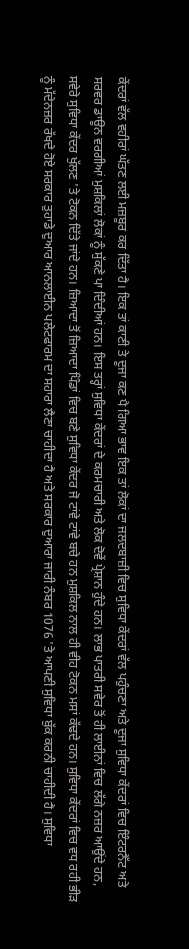ਕੇਂਦਰਾਂ ਵੱਲ ਵਹੀਰਾਂ ਘੱਤਣ ਲਈ ਮਜ਼ਬੂਰ ਕਰ ਦਿੱਤਾ ਹੈ। ਇਕ ਤਾਂ ਕਾਣੀ ਤੇ ਦੂਜਾ ਕਣ ਪੈ ਗਿਆ ਭਾਵ ਇਕ ਤਾਂ ਲੋਕਾਂ ਦਾ ਜਲਦਬਾਜ਼ੀ ਵਿਚ ਸੁਵਿਧਾ ਕੇਂਦਰਾਂ ਵੱਲ ਪਹੁੰਚਣਾ ਅਤੇ ਦੂਜਾ ਸੁਵਿਧਾ ਕੇਂਦਰਾਂ ਵਿਚ ਇੰਟਰਨੈੱਟ ਅਤੇ ਸਰਵਰ ਡਾਊਨ ਵਰਗੀਆਂ ਮੁਸ਼ਕਿਲਾਂ ਲੋਕਾਂ ਨੂੰ ਸੁੱਕਣੇ ਪਾ ਦਿੰਦੀਆਂ ਹਨ। ਇਸ ਤਰ੍ਹਾਂ ਸੁਵਿਧਾ ਕੇਂਦਰਾਂ ਦੇ ਕਰਮਚਾਰੀ ਅਤੇ ਲੋਕ ਦੋਵੇਂ ਪ੍ਰੇਸ਼ਾਨ ਹੁੰਦੇ ਹਨ। ਲਾਭ ਪਾਤਰੀ ਸਵੇਰ ਤੋਂ ਹੀ ਲਾਈਨਾਂ ਵਿਚ ਲੱਗੇ ਨਜ਼ਰ ਆਉਂਦੇ ਹਨ, ਸਵੇਰੇ ਸੁਵਿਧਾ ਕੇਂਦਰ ਖੁੱਲਣ 'ਤੇ ਟੋਕਨ ਦਿੱਤੇ ਜਾਂਦੇ ਹਨ। ਜ਼ਿਆਦਾ ਤੋਂ ਜ਼ਿਆਦਾ ਪਿੰਡਾਂ ਵਿਚ ਬਣੇ ਸੁਵਿਧਾ ਕੇਂਦਰ ਜੋ ਟਾਂਵੇ ਟਾਂਵੇ ਬਚੇ ਹਨ ਮੁਸ਼ਕਿਲ ਨਾਲ ਹੀ ਵੀਹ ਟੋਕਨ ਮਸਾਂ ਕੱਢਦੇ ਹਨ। ਸੁਵਿਧਾ ਕੇਂਦਰਾਂ ਵਿਚ ਵਧ ਰਹੀ ਭੀੜ ਨੂੰ ਮੱਦੇਨਜ਼ਰ ਰੱਖਦੇ ਹੋਏ ਸਰਕਾਰ ਤੁਹਾਡੇ ਦੁਆਰ ਆਨਲਾਈਨ ਪਲੇਟਫਾਰਮ ਦਾ ਸਹਾਰਾ ਲੈਣਾ ਚਾਹੀਦਾ ਹੈ ਅਤੇ ਸਰਕਾਰ ਦੁਆਰਾ ਜਾਰੀ ਨੰਬਰ 1076 'ਤੇ ਆਪਣੀ ਸੁਵਿਧਾ ਬੁੱਕ ਕਰਨੀ ਚਾਹੀਦੀ ਹੈ। ਸੁਵਿਧਾ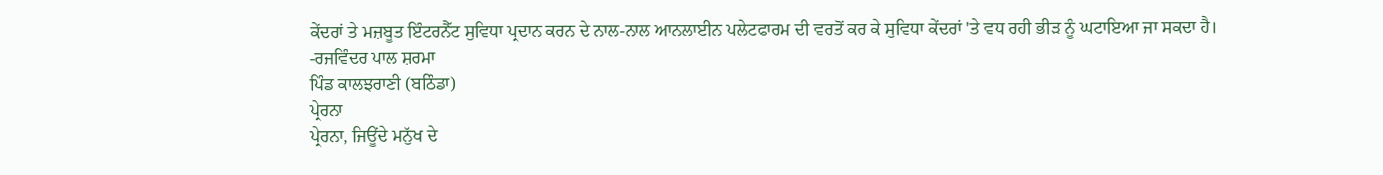ਕੇਂਦਰਾਂ ਤੇ ਮਜ਼ਬੂਤ ਇੰਟਰਨੈੱਟ ਸੁਵਿਧਾ ਪ੍ਰਦਾਨ ਕਰਨ ਦੇ ਨਾਲ-ਨਾਲ ਆਨਲਾਈਨ ਪਲੇਟਫਾਰਮ ਦੀ ਵਰਤੋਂ ਕਰ ਕੇ ਸੁਵਿਧਾ ਕੇਂਦਰਾਂ 'ਤੇ ਵਧ ਰਹੀ ਭੀੜ ਨੂੰ ਘਟਾਇਆ ਜਾ ਸਕਦਾ ਹੈ।
-ਰਜਵਿੰਦਰ ਪਾਲ ਸ਼ਰਮਾ
ਪਿੰਡ ਕਾਲਝਰਾਣੀ (ਬਠਿੰਡਾ)
ਪ੍ਰੇਰਨਾ
ਪ੍ਰੇਰਨਾ, ਜਿਊਂਦੇ ਮਨੁੱਖ ਦੇ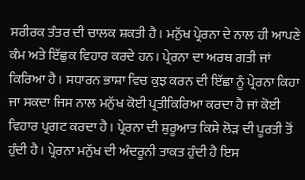ਸਰੀਰਕ ਤੰਤਰ ਦੀ ਚਾਲਕ ਸ਼ਕਤੀ ਹੈ। ਮਨੁੱਖ ਪ੍ਰੇਰਨਾ ਦੇ ਨਾਲ ਹੀ ਆਪਣੇ ਕੰਮ ਅਤੇ ਇੱਛੁਕ ਵਿਹਾਰ ਕਰਦੇ ਹਨ। ਪ੍ਰੇਰਨਾ ਦਾ ਅਰਥ ਗਤੀ ਜਾਂ ਕਿਰਿਆ ਹੈ। ਸਧਾਰਨ ਭਾਸ਼ਾ ਵਿਚ ਕੁਝ ਕਰਨ ਦੀ ਇੱਛਾ ਨੂੰ ਪ੍ਰੇਰਨਾ ਕਿਹਾ ਜਾ ਸਕਦਾ ਜਿਸ ਨਾਲ ਮਨੁੱਖ ਕੋਈ ਪ੍ਰਤੀਕਿਰਿਆ ਕਰਦਾ ਹੈ ਜਾਂ ਕੋਈ ਵਿਹਾਰ ਪ੍ਰਗਟ ਕਰਦਾ ਹੈ। ਪ੍ਰੇਰਨਾ ਦੀ ਸ਼ੁਰੂਆਤ ਕਿਸੇ ਲੋੜ ਦੀ ਪੂਰਤੀ ਤੋਂ ਹੁੰਦੀ ਹੈ। ਪ੍ਰੇਰਨਾ ਮਨੁੱਖ ਦੀ ਅੰਦਰੂਨੀ ਤਾਕਤ ਹੁੰਦੀ ਹੈ ਇਸ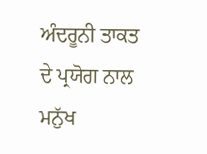ਅੰਦਰੂਨੀ ਤਾਕਤ ਦੇ ਪ੍ਰਯੋਗ ਨਾਲ ਮਨੁੱਖ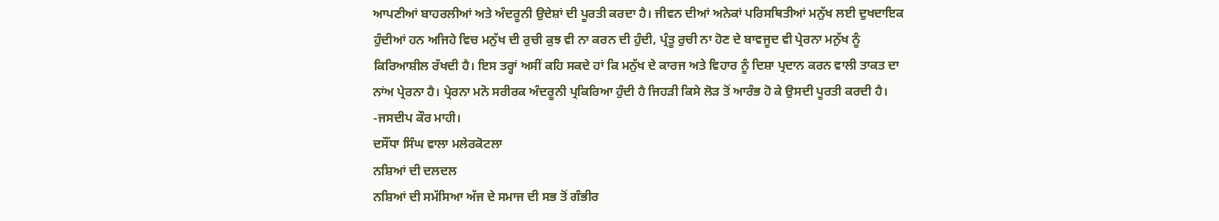ਆਪਣੀਆਂ ਬਾਹਰਲੀਆਂ ਅਤੇ ਅੰਦਰੂਨੀ ਉਦੇਸ਼ਾਂ ਦੀ ਪੂਰਤੀ ਕਰਦਾ ਹੈ। ਜੀਵਨ ਦੀਆਂ ਅਨੇਕਾਂ ਪਰਿਸਥਿਤੀਆਂ ਮਨੁੱਖ ਲਈ ਦੁਖਦਾਇਕ ਹੁੰਦੀਆਂ ਹਨ ਅਜਿਹੇ ਵਿਚ ਮਨੁੱਖ ਦੀ ਰੁਚੀ ਕੁਝ ਵੀ ਨਾ ਕਰਨ ਦੀ ਹੁੰਦੀ, ਪ੍ਰੰਤੂ ਰੁਚੀ ਨਾ ਹੋਣ ਦੇ ਬਾਵਜੂਦ ਵੀ ਪ੍ਰੇਰਨਾ ਮਨੁੱਖ ਨੂੰ ਕਿਰਿਆਸ਼ੀਲ ਰੱਖਦੀ ਹੈ। ਇਸ ਤਰ੍ਹਾਂ ਅਸੀਂ ਕਹਿ ਸਕਦੇ ਹਾਂ ਕਿ ਮਨੁੱਖ ਦੇ ਕਾਰਜ ਅਤੇ ਵਿਹਾਰ ਨੂੰ ਦਿਸ਼ਾ ਪ੍ਰਦਾਨ ਕਰਨ ਵਾਲੀ ਤਾਕਤ ਦਾ ਨਾਂਅ ਪ੍ਰੇਰਨਾ ਹੈ। ਪ੍ਰੇਰਨਾ ਮਨੋ ਸਰੀਰਕ ਅੰਦਰੂਨੀ ਪ੍ਰਕਿਰਿਆ ਹੁੰਦੀ ਹੈ ਜਿਹੜੀ ਕਿਸੇ ਲੋੜ ਤੋਂ ਆਰੰਭ ਹੋ ਕੇ ਉਸਦੀ ਪੂਰਤੀ ਕਰਦੀ ਹੈ।
-ਜਸਦੀਪ ਕੌਰ ਮਾਹੀ।
ਦਸੌਂਧਾ ਸਿੰਘ ਵਾਲਾ ਮਲੇਰਕੋਟਲਾ
ਨਸ਼ਿਆਂ ਦੀ ਦਲਦਲ
ਨਸ਼ਿਆਂ ਦੀ ਸਮੱਸਿਆ ਅੱਜ ਦੇ ਸਮਾਜ ਦੀ ਸਭ ਤੋਂ ਗੰਭੀਰ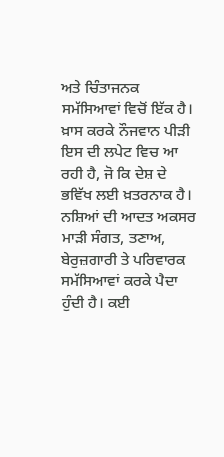ਅਤੇ ਚਿੰਤਾਜਨਕ ਸਮੱਸਿਆਵਾਂ ਵਿਚੋਂ ਇੱਕ ਹੈ। ਖ਼ਾਸ ਕਰਕੇ ਨੌਜਵਾਨ ਪੀੜੀ ਇਸ ਦੀ ਲਪੇਟ ਵਿਚ ਆ ਰਹੀ ਹੈ, ਜੋ ਕਿ ਦੇਸ਼ ਦੇ ਭਵਿੱਖ ਲਈ ਖ਼ਤਰਨਾਕ ਹੈ। ਨਸ਼ਿਆਂ ਦੀ ਆਦਤ ਅਕਸਰ ਮਾੜੀ ਸੰਗਤ, ਤਣਾਅ, ਬੇਰੁਜ਼ਗਾਰੀ ਤੇ ਪਰਿਵਾਰਕ ਸਮੱਸਿਆਵਾਂ ਕਰਕੇ ਪੈਦਾ ਹੁੰਦੀ ਹੈ। ਕਈ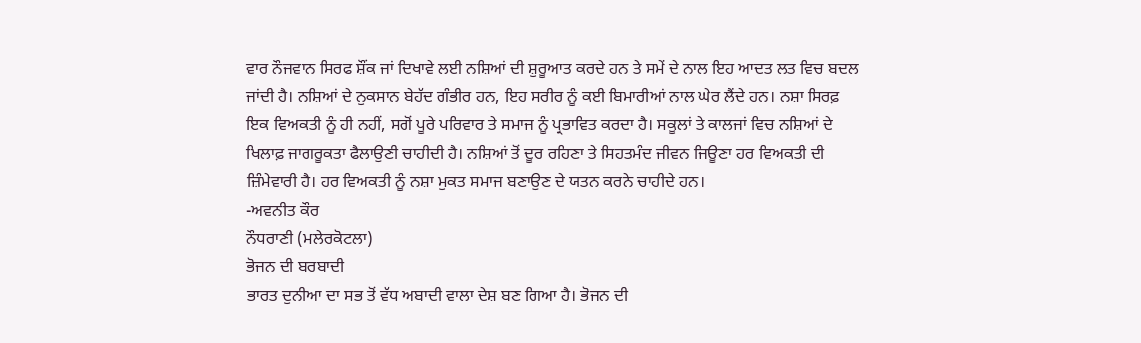ਵਾਰ ਨੌਜਵਾਨ ਸਿਰਫ ਸ਼ੌਂਕ ਜਾਂ ਦਿਖਾਵੇ ਲਈ ਨਸ਼ਿਆਂ ਦੀ ਸ਼ੁਰੂਆਤ ਕਰਦੇ ਹਨ ਤੇ ਸਮੇਂ ਦੇ ਨਾਲ ਇਹ ਆਦਤ ਲਤ ਵਿਚ ਬਦਲ ਜਾਂਦੀ ਹੈ। ਨਸ਼ਿਆਂ ਦੇ ਨੁਕਸਾਨ ਬੇਹੱਦ ਗੰਭੀਰ ਹਨ, ਇਹ ਸਰੀਰ ਨੂੰ ਕਈ ਬਿਮਾਰੀਆਂ ਨਾਲ ਘੇਰ ਲੈਂਦੇ ਹਨ। ਨਸ਼ਾ ਸਿਰਫ਼ ਇਕ ਵਿਅਕਤੀ ਨੂੰ ਹੀ ਨਹੀਂ, ਸਗੋਂ ਪੂਰੇ ਪਰਿਵਾਰ ਤੇ ਸਮਾਜ ਨੂੰ ਪ੍ਰਭਾਵਿਤ ਕਰਦਾ ਹੈ। ਸਕੂਲਾਂ ਤੇ ਕਾਲਜਾਂ ਵਿਚ ਨਸ਼ਿਆਂ ਦੇ ਖਿਲਾਫ਼ ਜਾਗਰੂਕਤਾ ਫੈਲਾਉਣੀ ਚਾਹੀਦੀ ਹੈ। ਨਸ਼ਿਆਂ ਤੋਂ ਦੂਰ ਰਹਿਣਾ ਤੇ ਸਿਹਤਮੰਦ ਜੀਵਨ ਜਿਊਣਾ ਹਰ ਵਿਅਕਤੀ ਦੀ ਜ਼ਿੰਮੇਵਾਰੀ ਹੈ। ਹਰ ਵਿਅਕਤੀ ਨੂੰ ਨਸ਼ਾ ਮੁਕਤ ਸਮਾਜ ਬਣਾਉਣ ਦੇ ਯਤਨ ਕਰਨੇ ਚਾਹੀਦੇ ਹਨ।
-ਅਵਨੀਤ ਕੌਰ
ਨੌਧਰਾਣੀ (ਮਲੇਰਕੋਟਲਾ)
ਭੋਜਨ ਦੀ ਬਰਬਾਦੀ
ਭਾਰਤ ਦੁਨੀਆ ਦਾ ਸਭ ਤੋਂ ਵੱਧ ਅਬਾਦੀ ਵਾਲਾ ਦੇਸ਼ ਬਣ ਗਿਆ ਹੈ। ਭੋਜਨ ਦੀ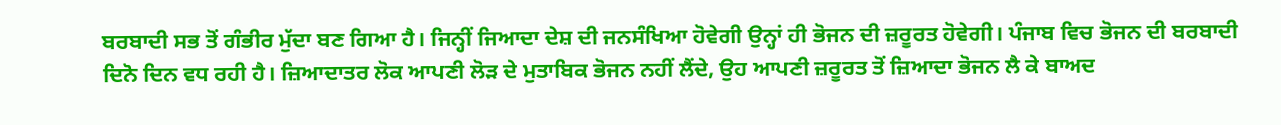ਬਰਬਾਦੀ ਸਭ ਤੋਂ ਗੰਭੀਰ ਮੁੱਦਾ ਬਣ ਗਿਆ ਹੈ। ਜਿਨ੍ਹੀਂ ਜਿਆਦਾ ਦੇਸ਼ ਦੀ ਜਨਸੰਖਿਆ ਹੋਵੇਗੀ ਉਨ੍ਹਾਂ ਹੀ ਭੋਜਨ ਦੀ ਜ਼ਰੂਰਤ ਹੋਵੇਗੀ। ਪੰਜਾਬ ਵਿਚ ਭੋਜਨ ਦੀ ਬਰਬਾਦੀ ਦਿਨੋ ਦਿਨ ਵਧ ਰਹੀ ਹੈ। ਜ਼ਿਆਦਾਤਰ ਲੋਕ ਆਪਣੀ ਲੋੜ ਦੇ ਮੁਤਾਬਿਕ ਭੋਜਨ ਨਹੀਂ ਲੈਂਦੇ, ਉਹ ਆਪਣੀ ਜ਼ਰੂਰਤ ਤੋਂ ਜ਼ਿਆਦਾ ਭੋਜਨ ਲੈ ਕੇ ਬਾਅਦ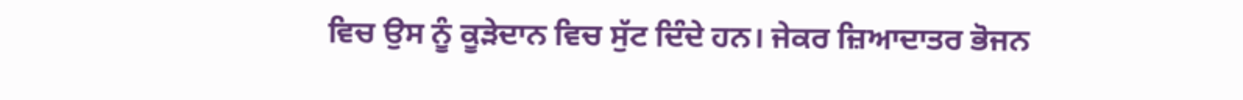ਵਿਚ ਉਸ ਨੂੰ ਕੂੜੇਦਾਨ ਵਿਚ ਸੁੱਟ ਦਿੰਦੇ ਹਨ। ਜੇਕਰ ਜ਼ਿਆਦਾਤਰ ਭੋਜਨ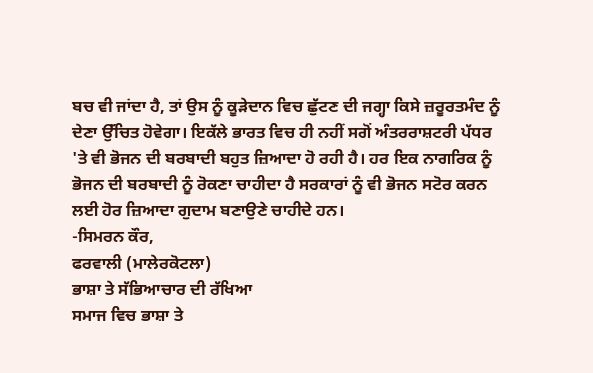ਬਚ ਵੀ ਜਾਂਦਾ ਹੈ, ਤਾਂ ਉਸ ਨੂੰ ਕੂੜੇਦਾਨ ਵਿਚ ਛੁੱਟਣ ਦੀ ਜਗ੍ਹਾ ਕਿਸੇ ਜ਼ਰੂਰਤਮੰਦ ਨੂੰ ਦੇਣਾ ਉੱਚਿਤ ਹੋਵੇਗਾ। ਇਕੱਲੇ ਭਾਰਤ ਵਿਚ ਹੀ ਨਹੀਂ ਸਗੋਂ ਅੰਤਰਰਾਸ਼ਟਰੀ ਪੱਧਰ 'ਤੇ ਵੀ ਭੋਜਨ ਦੀ ਬਰਬਾਦੀ ਬਹੁਤ ਜ਼ਿਆਦਾ ਹੋ ਰਹੀ ਹੈ। ਹਰ ਇਕ ਨਾਗਰਿਕ ਨੂੰ ਭੋਜਨ ਦੀ ਬਰਬਾਦੀ ਨੂੰ ਰੋਕਣਾ ਚਾਹੀਦਾ ਹੈ ਸਰਕਾਰਾਂ ਨੂੰ ਵੀ ਭੋਜਨ ਸਟੋਰ ਕਰਨ ਲਈ ਹੋਰ ਜ਼ਿਆਦਾ ਗੁਦਾਮ ਬਣਾਉਣੇ ਚਾਹੀਦੇ ਹਨ।
-ਸਿਮਰਨ ਕੌਰ,
ਫਰਵਾਲੀ (ਮਾਲੇਰਕੋਟਲਾ)
ਭਾਸ਼ਾ ਤੇ ਸੱਭਿਆਚਾਰ ਦੀ ਰੱਖਿਆ
ਸਮਾਜ ਵਿਚ ਭਾਸ਼ਾ ਤੇ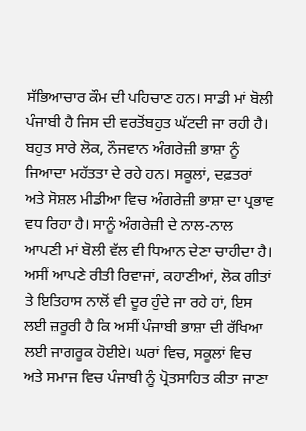ਸੱਭਿਆਚਾਰ ਕੌਮ ਦੀ ਪਹਿਚਾਣ ਹਨ। ਸਾਡੀ ਮਾਂ ਬੋਲੀ ਪੰਜਾਬੀ ਹੈ ਜਿਸ ਦੀ ਵਰਤੋਂਬਹੁਤ ਘੱਟਦੀ ਜਾ ਰਹੀ ਹੈ। ਬਹੁਤ ਸਾਰੇ ਲੋਕ, ਨੌਜਵਾਨ ਅੰਗਰੇਜ਼ੀ ਭਾਸ਼ਾ ਨੂੰ ਜਿਆਦਾ ਮਹੱਤਤਾ ਦੇ ਰਹੇ ਹਨ। ਸਕੂਲਾਂ, ਦਫ਼ਤਰਾਂ ਅਤੇ ਸੋਸ਼ਲ ਮੀਡੀਆ ਵਿਚ ਅੰਗਰੇਜ਼ੀ ਭਾਸ਼ਾ ਦਾ ਪ੍ਰਭਾਵ ਵਧ ਰਿਹਾ ਹੈ। ਸਾਨੂੰ ਅੰਗਰੇਜ਼ੀ ਦੇ ਨਾਲ-ਨਾਲ ਆਪਣੀ ਮਾਂ ਬੋਲੀ ਵੱਲ ਵੀ ਧਿਆਨ ਦੇਣਾ ਚਾਹੀਦਾ ਹੈ। ਅਸੀਂ ਆਪਣੇ ਰੀਤੀ ਰਿਵਾਜਾਂ, ਕਹਾਣੀਆਂ, ਲੋਕ ਗੀਤਾਂ ਤੇ ਇਤਿਹਾਸ ਨਾਲੋਂ ਵੀ ਦੂਰ ਹੁੰਦੇ ਜਾ ਰਹੇ ਹਾਂ, ਇਸ ਲਈ ਜ਼ਰੂਰੀ ਹੈ ਕਿ ਅਸੀਂ ਪੰਜਾਬੀ ਭਾਸ਼ਾ ਦੀ ਰੱਖਿਆ ਲਈ ਜਾਗਰੂਕ ਹੋਈਏ। ਘਰਾਂ ਵਿਚ, ਸਕੂਲਾਂ ਵਿਚ ਅਤੇ ਸਮਾਜ ਵਿਚ ਪੰਜਾਬੀ ਨੂੰ ਪ੍ਰੋਤਸਾਹਿਤ ਕੀਤਾ ਜਾਣਾ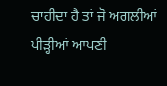ਚਾਹੀਦਾ ਹੈ ਤਾਂ ਜੋ ਅਗਲੀਆਂ ਪੀੜ੍ਹੀਆਂ ਆਪਣੀ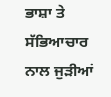ਭਾਸ਼ਾ ਤੇ ਸੱਭਿਆਚਾਰ ਨਾਲ ਜੁੜੀਆਂ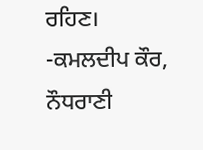ਰਹਿਣ।
-ਕਮਲਦੀਪ ਕੌਰ,
ਨੌਧਰਾਣੀ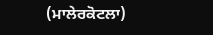(ਮਾਲੇਰਕੋਟਲਾ)